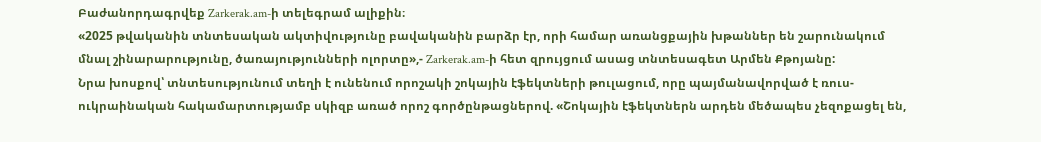Բաժանորդագրվեք Zarkerak.am-ի տելեգրամ ալիքին։
«2025 թվականին տնտեսական ակտիվությունը բավականին բարձր էր, որի համար առանցքային խթաններ են շարունակում մնալ շինարարությունը, ծառայությունների ոլորտը»,- Zarkerak.am-ի հետ զրույցում ասաց տնտեսագետ Արմեն Քթոյանը:
Նրա խոսքով՝ տնտեսությունում տեղի է ունենում որոշակի շոկային էֆեկտների թուլացում, որը պայմանավորված է ռուս-ուկրաինական հակամարտությամբ սկիզբ առած որոշ գործընթացներով. «Շոկային էֆեկտներն արդեն մեծապես չեզոքացել են,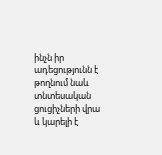ինչն իր ադեցությունն է թողնում նաև տնտեսական ցուցիչների վրա և կարելի է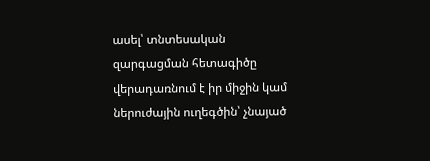ասել՝ տնտեսական զարգացման հետագիծը վերադառնում է իր միջին կամ ներուժային ուղեգծին՝ չնայած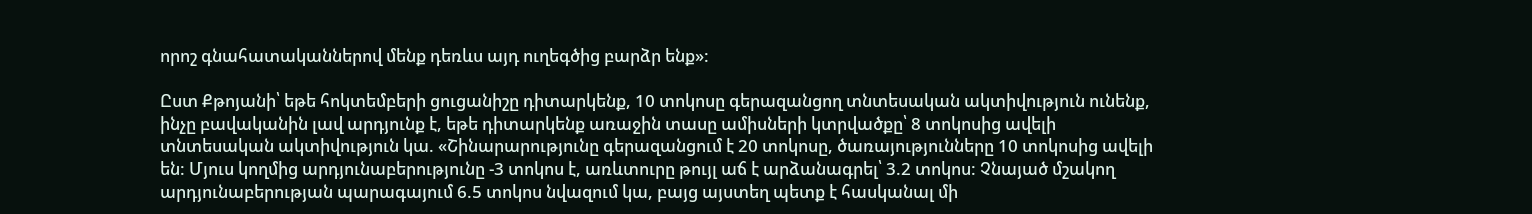որոշ գնահատականներով մենք դեռևս այդ ուղեգծից բարձր ենք»:

Ըստ Քթոյանի՝ եթե հոկտեմբերի ցուցանիշը դիտարկենք, 10 տոկոսը գերազանցող տնտեսական ակտիվություն ունենք, ինչը բավականին լավ արդյունք է, եթե դիտարկենք առաջին տասը ամիսների կտրվածքը՝ 8 տոկոսից ավելի տնտեսական ակտիվություն կա. «Շինարարությունը գերազանցում է 20 տոկոսը, ծառայությունները 10 տոկոսից ավելի են: Մյուս կողմից արդյունաբերությունը -3 տոկոս է, առևտուրը թույլ աճ է արձանագրել՝ 3.2 տոկոս: Չնայած մշակող արդյունաբերության պարագայում 6.5 տոկոս նվազում կա, բայց այստեղ պետք է հասկանալ մի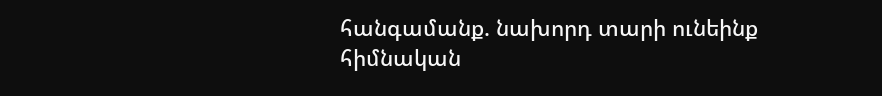հանգամանք. նախորդ տարի ունեինք հիմնական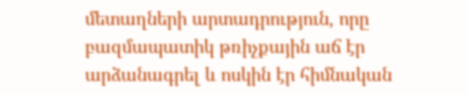մետաղների արտադրություն, որը բազմապատիկ թռիչքային աճ էր արձանագրել և ոսկին էր հիմնական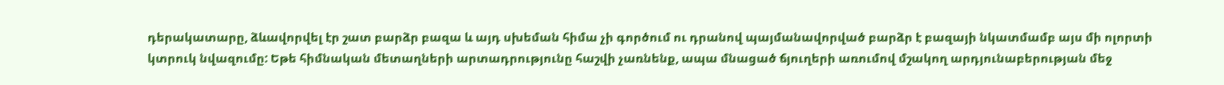դերակատարը, ձևավորվել էր շատ բարձր բազա և այդ սխեման հիմա չի գործում ու դրանով պայմանավորված բարձր է բազայի նկատմամբ այս մի ոլորտի կտրուկ նվազումը: Եթե հիմնական մետաղների արտադրությունը հաշվի չառնենք, ապա մնացած ճյուղերի առումով մշակող արդյունաբերության մեջ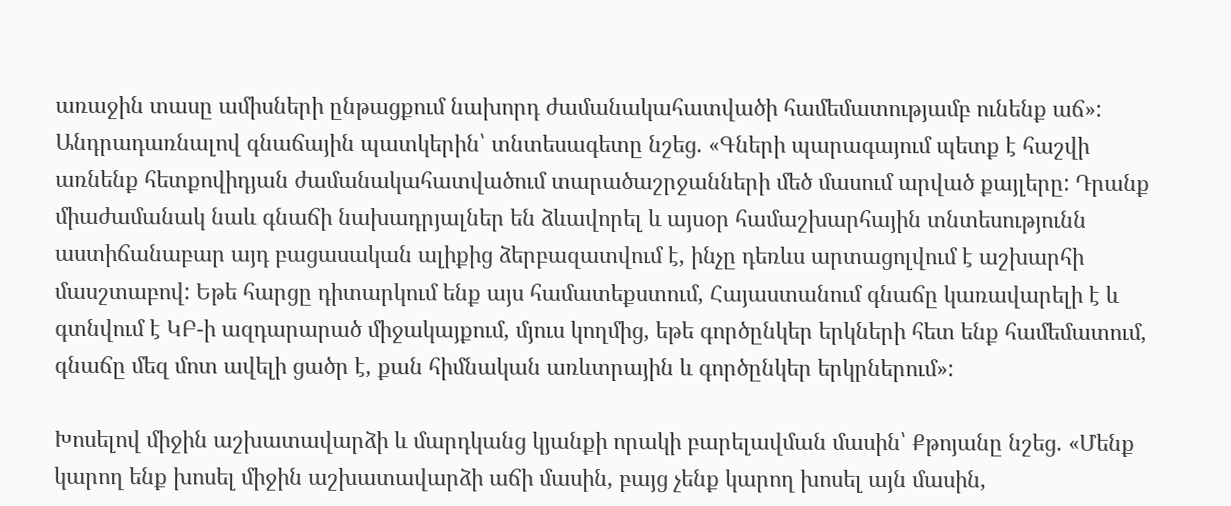առաջին տասը ամիսների ընթացքում նախորդ ժամանակահատվածի համեմատությամբ ունենք աճ»:
Անդրադառնալով գնաճային պատկերին՝ տնտեսագետը նշեց. «Գների պարագայում պետք է հաշվի առնենք հետքովիդյան ժամանակահատվածում տարածաշրջանների մեծ մասում արված քայլերը: Դրանք միաժամանակ նաև գնաճի նախադրյալներ են ձևավորել և այսօր համաշխարհային տնտեսությունն աստիճանաբար այդ բացասական ալիքից ձերբազատվում է, ինչը դեռևս արտացոլվում է աշխարհի մասշտաբով: Եթե հարցը դիտարկում ենք այս համատեքստում, Հայաստանում գնաճը կառավարելի է և գտնվում է ԿԲ-ի ազդարարած միջակայքում, մյուս կողմից, եթե գործընկեր երկների հետ ենք համեմատում, գնաճը մեզ մոտ ավելի ցածր է, քան հիմնական առևտրային և գործընկեր երկրներում»:

Խոսելով միջին աշխատավարձի և մարդկանց կյանքի որակի բարելավման մասին՝ Քթոյանը նշեց. «Մենք կարող ենք խոսել միջին աշխատավարձի աճի մասին, բայց չենք կարող խոսել այն մասին,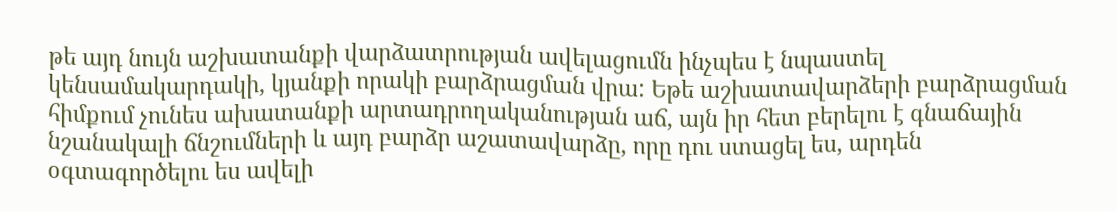թե այդ նույն աշխատանքի վարձատրության ավելացումն ինչպես է նպաստել կենսամակարդակի, կյանքի որակի բարձրացման վրա: Եթե աշխատավարձերի բարձրացման հիմքում չունես ախատանքի արտադրողականության աճ, այն իր հետ բերելու է գնաճային նշանակալի ճնշումների և այդ բարձր աշատավարձը, որը դու ստացել ես, արդեն օգտագործելու ես ավելի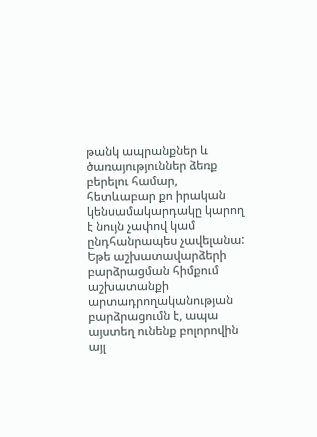թանկ ապրանքներ և ծառայություններ ձեռք բերելու համար, հետևաբար քո իրական կենսամակարդակը կարող է նույն չափով կամ ընդհանրապես չավելանա: Եթե աշխատավարձերի բարձրացման հիմքում աշխատանքի արտադրողականության բարձրացումն է, ապա այստեղ ունենք բոլորովին այլ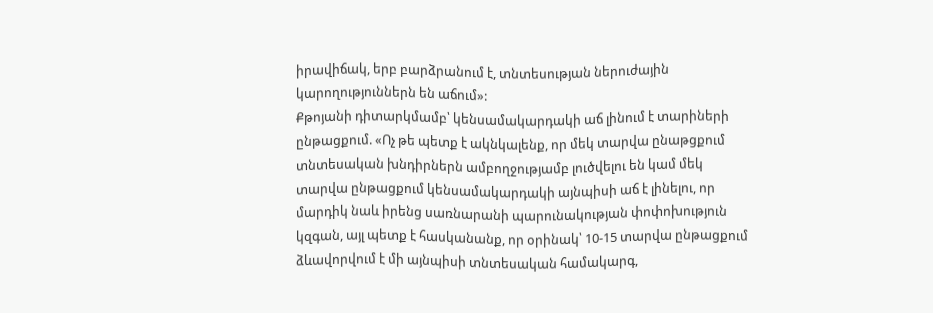իրավիճակ, երբ բարձրանում է, տնտեսության ներուժային կարողություններն են աճում»:
Քթոյանի դիտարկմամբ՝ կենսամակարդակի աճ լինում է տարիների ընթացքում. «Ոչ թե պետք է ակնկալենք, որ մեկ տարվա ընաթցքում տնտեսական խնդիրներն ամբողջությամբ լուծվելու են կամ մեկ տարվա ընթացքում կենսամակարդակի այնպիսի աճ է լինելու, որ մարդիկ նաև իրենց սառնարանի պարունակության փոփոխություն կզգան, այլ պետք է հասկանանք, որ օրինակ՝ 10-15 տարվա ընթացքում ձևավորվում է մի այնպիսի տնտեսական համակարգ,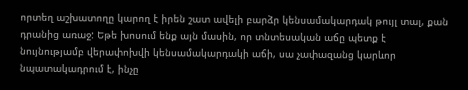որտեղ աշխատողը կարող է իրեն շատ ավելի բարձր կենսամակարդակ թույլ տալ, քան դրանից առաջ: Եթե խոսում ենք այն մասին, որ տնտեսական աճը պետք է նույնությամբ վերափոխվի կենսամակարդակի աճի, սա չափազանց կարևոր նպատակադրում է, ինչը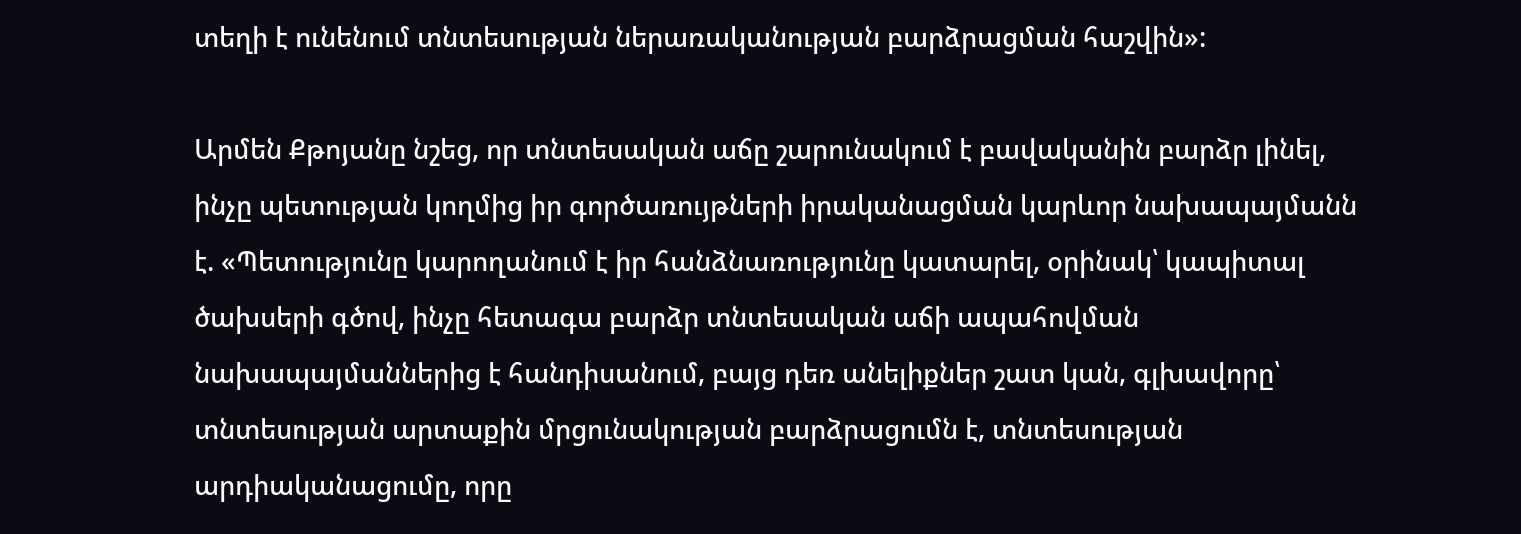տեղի է ունենում տնտեսության ներառականության բարձրացման հաշվին»:

Արմեն Քթոյանը նշեց, որ տնտեսական աճը շարունակում է բավականին բարձր լինել, ինչը պետության կողմից իր գործառույթների իրականացման կարևոր նախապայմանն է. «Պետությունը կարողանում է իր հանձնառությունը կատարել, օրինակ՝ կապիտալ ծախսերի գծով, ինչը հետագա բարձր տնտեսական աճի ապահովման նախապայմաններից է հանդիսանում, բայց դեռ անելիքներ շատ կան, գլխավորը՝ տնտեսության արտաքին մրցունակության բարձրացումն է, տնտեսության արդիականացումը, որը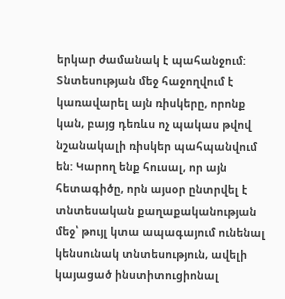երկար ժամանակ է պահանջում: Տնտեսության մեջ հաջողվում է կառավարել այն ռիսկերը, որոնք կան, բայց դեռևս ոչ պակաս թվով նշանակալի ռիսկեր պահպանվում են: Կարող ենք հուսալ, որ այն հետագիծը, որն այսօր ընտրվել է տնտեսական քաղաքականության մեջ՝ թույլ կտա ապագայում ունենալ կենսունակ տնտեսություն, ավելի կայացած ինստիտուցիոնալ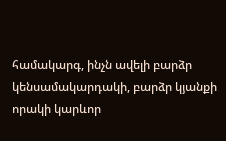համակարգ, ինչն ավելի բարձր կենսամակարդակի, բարձր կյանքի որակի կարևոր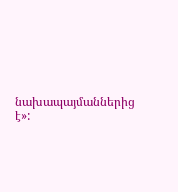նախապայմաններից է»: